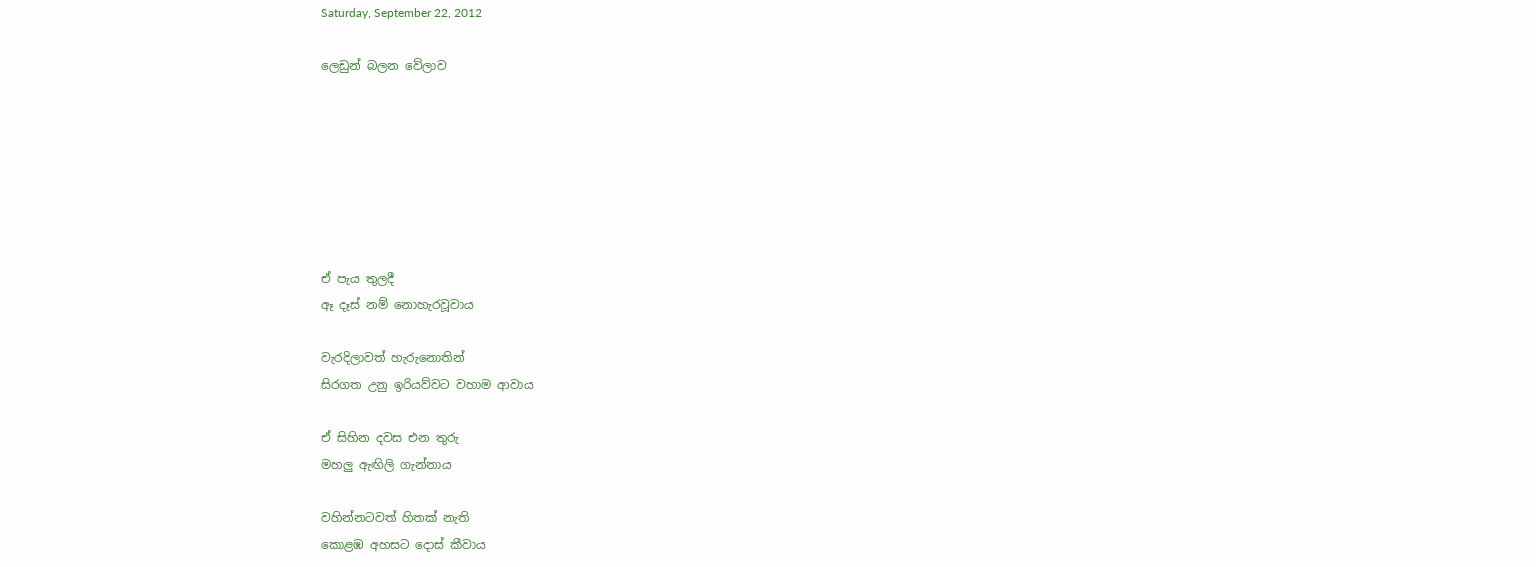Saturday, September 22, 2012

ලෙඩුන් බලන වේලාව







ඒ පැය තුලදී
ඈ දෑස් නම් නොහැරවූවාය

වැරදිලාවත් හැරුනොතින්
සිරගත උනු ඉරියව්වට වහාම ආවාය

ඒ සිහින දවස එන තුරු
මහලු ඇඟිලි ගැන්නාය

වහින්නටවත් හිතක් නැති
කොළඹ අහසට දොස් කීවාය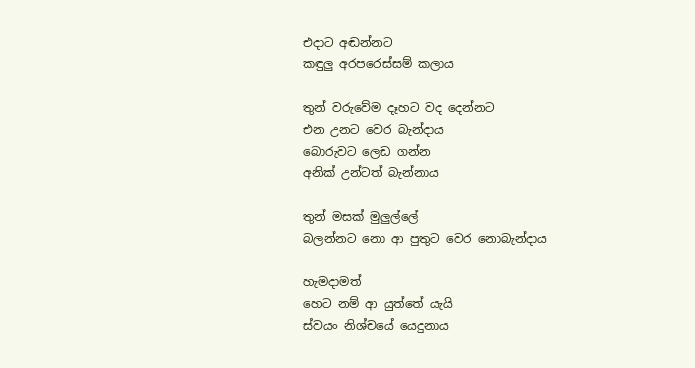එදාට අඬන්නට
කඳුලු අරපරෙස්සම් කලාය

තුන් වරුවේම දෑහට වද දෙන්නට
එන උනට වෙර බැන්දාය
බොරුවට ලෙඩ ගන්න
අනික් උන්ටත් බැන්නාය

තුන් මසක් මුලුල්ලේ
බලන්නට නො ආ පුතුට වෙර නොබැන්දාය

හැමදාමත්
හෙට නම් ආ යුත්තේ යැයි
ස්වයං නිශ්චයේ යෙදුනාය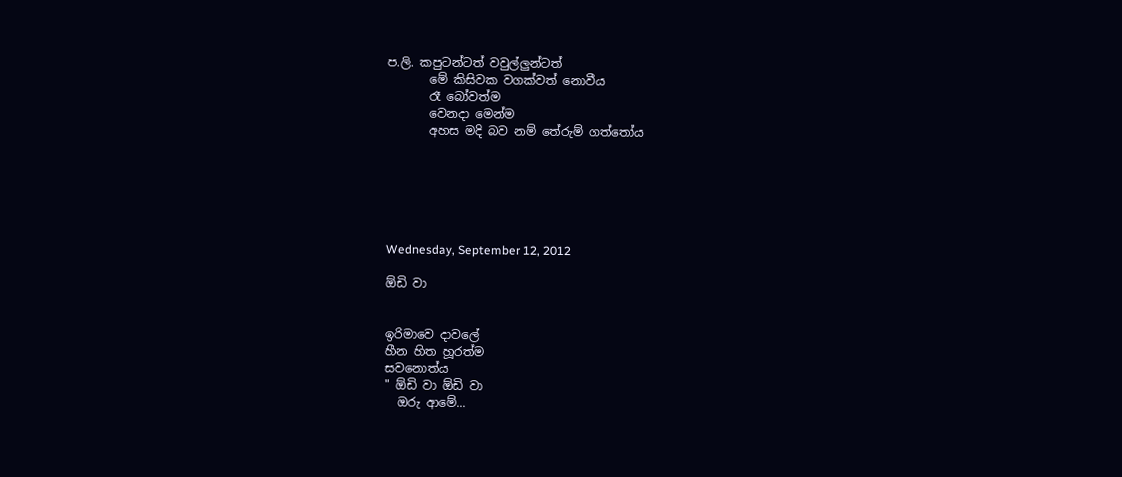ප.ලි. කපුටන්ටත් වවුල්ලුන්ටත්
       මේ කිසිවක වගක්වත් නොවීය
       රෑ බෝවත්ම
       වෙනදා මෙන්ම
       අහස මදි බව නම් තේරුම් ගත්තෝය






Wednesday, September 12, 2012

ඕඩි වා


ඉරිමාවෙ දාවලේ
හීන හිත හූරත්ම
සවනොත්ය
" ඕඩි වා ඕඩි වා
  ඔරු ආමේ...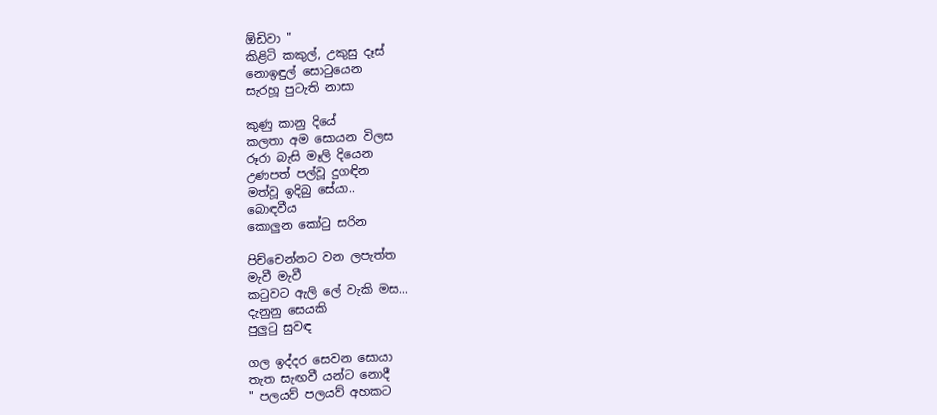ඕඩිවා "
කිළිටි කකුල්, උකුසු දෑස්
නොඉඳුල් සොටුයෙන
සැරහූ පුටැති නාසා

කුණු කානු දියේ
කලතා අම සොයන විලස
රූරා බැසි මෑලි දියෙන
උණපත් පල්වූ දුගඳින
මත්වූ ඉදිබු සේයා..
බොඳවීය
කොලුන කෝටු සරින

පිච්චෙන්නට වන ලපැත්ත
මැවී මැවී
කටුවට ඇලි ලේ වැකි මස...
දැනුනු සෙයකි
පුලුටු සුවඳ

ගල ඉද්දර සෙවන සොයා
තැත සැඟවී යන්ට නොදී
" පලයව් පලයව් අහකට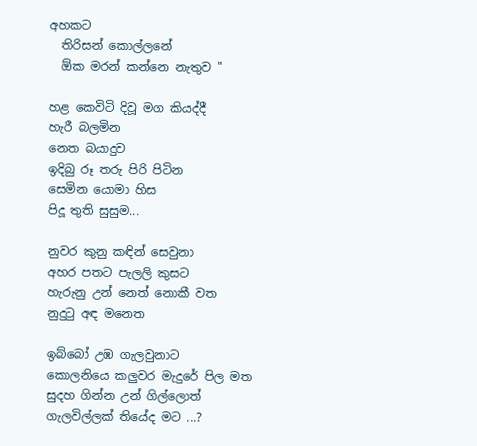අහකට
  තිරිසන් කොල්ලනේ
  ඕක මරන් කන්නෙ නැතුව "

හළ කෙවිටි දිවූ මග කියද්දී
හැරී බලමින
නෙත බයාදුව
ඉදිබු රූ තරු පිරි පිටින
සෙමින යොමා හිස
පිදූ තුති සුසුම...

නුවර කුනු කඳින් සෙවුනා
අහර පතට පැලලි කුසට
හැරුනු උන් නෙත් නොකී වත
නුදුටු අඳ මනෙත

ඉබ්බෝ උඹ ගැලවුනාට
කොලනියෙ කලුවර මැදුරේ පිල මත
සුදහ ගින්න උන් ගිල්ලොත්
ගැලවිල්ලක් තියේද මට ...?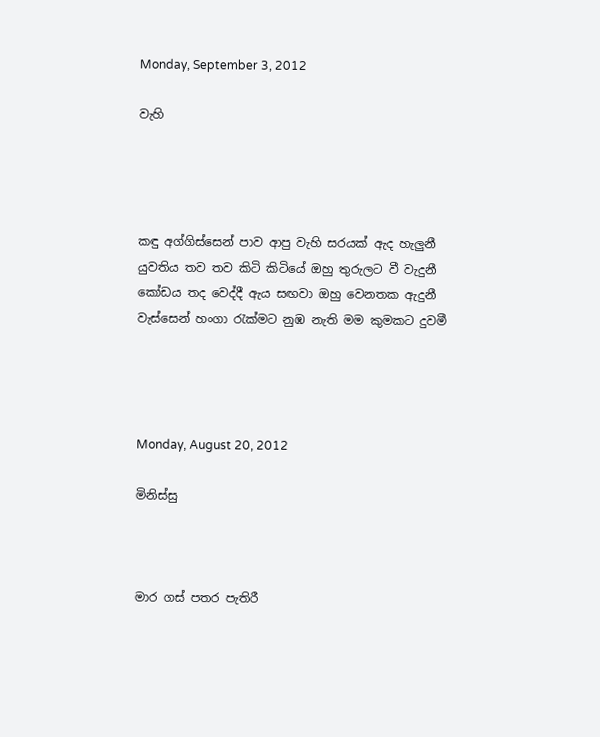Monday, September 3, 2012

වැහි




කඳු අග්ගිස්සෙන් පාව ආපු වැහි සරයක් ඇද හැලුනී
යුවතිය තව තව කිටි කිටියේ ඔහු තුරුලට වී වැදුනී
කෝඩය තද වෙද්දී ඇය සඟවා ඔහු වෙනතක ඇදුනී
වැස්සෙන් හංගා රැක්මට නුඹ නැති මම කුමකට දුවමී




Monday, August 20, 2012

මිනිස්සු



මාර ගස් පතර පැතිරී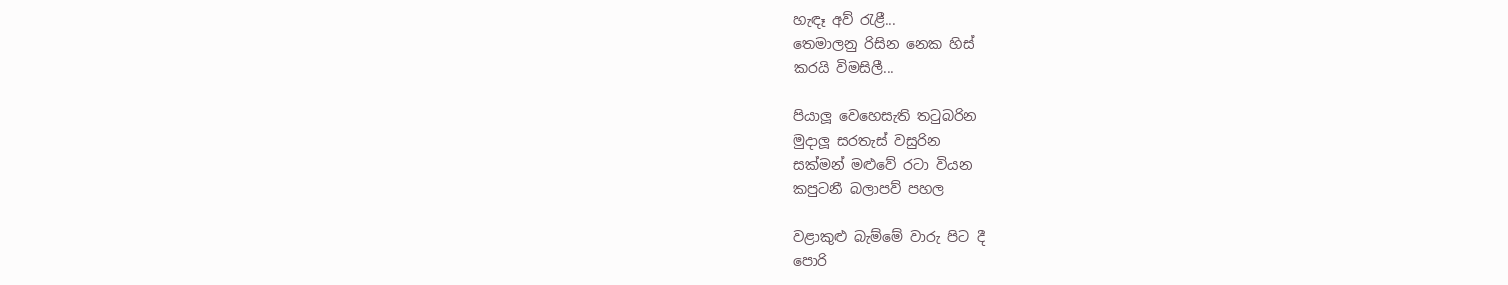හැඳෑ අව් රැළී...
තෙමාලනු රිසින නෙක හිස්
කරයි විමසිලී...

පියාලූ වෙහෙසැති තටුබරින
මුදාලූ සරතැස් වසුරින
සක්මන් මළුවේ රටා වියන
කපුටනී බලාපව් පහල

වළාකුළු බැම්මේ වාරු පිට දී
පොරි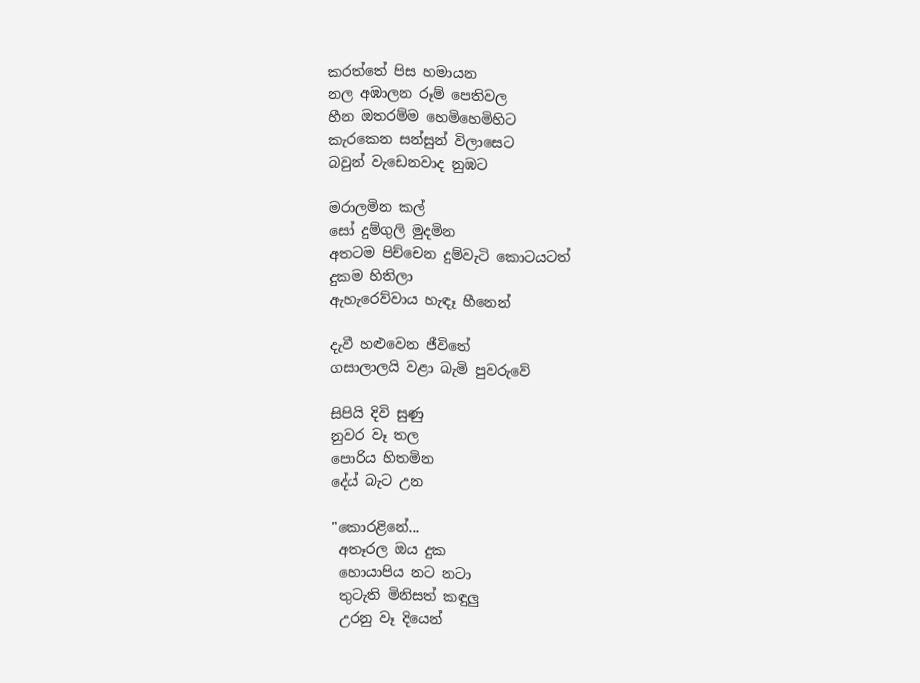කරත්තේ පිස හමායන
නල අඹාලන රූම් පෙතිවල
හීන ඔතරම්ම හෙමිහෙමිහිට
කැරකෙන සන්සුන් විලාසෙට
බවුන් වැඩෙනවාද නුඹට

මරාලමින කල්
සෝ දුම්ගුලි මුදමින
අතටම පිච්චෙන දුම්වැටි කොටයටත්
දුකම හිතිලා
ඇහැරෙව්වාය හැඳෑ හීනෙන්

දැවී හළුවෙන ජීවිතේ
ගසාලාලයි වළා බැමි පුවරුවේ

සිපියි දිවි සුණු
නුවර වෑ තල
පොරිය හිතමින
දේය් බැට උන

"කොරළිනේ...
 අතෑරල ඔය දුක
 හොයාපිය නට නටා
 තුටැති මිනිසත් කඳුලු
 උරනු වෑ දියෙන්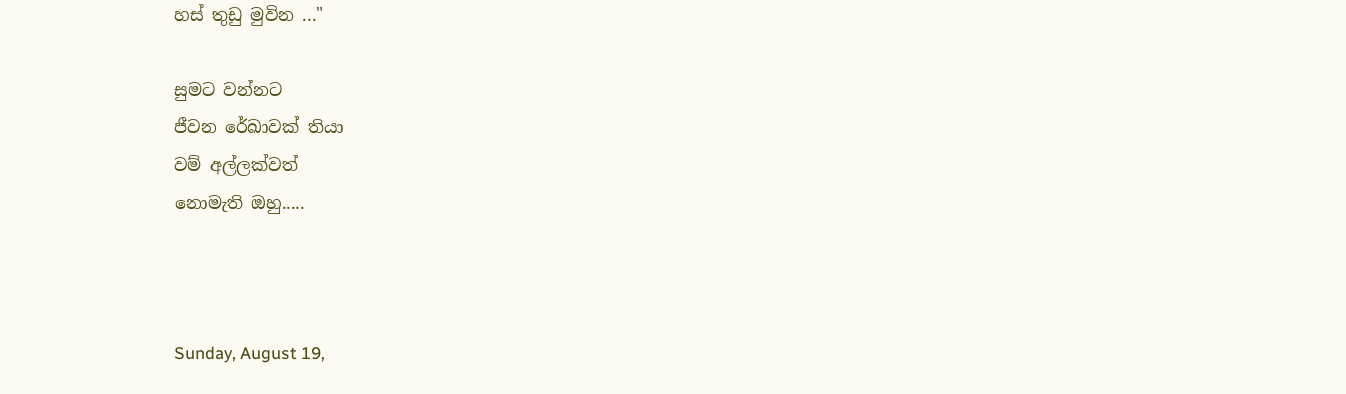හස් තුඩු මුවින ..."

සුමට වන්නට
ජීවන රේඛාවක් තියා
වම් අල්ලක්වත්
නොමැති ඔහු.....



Sunday, August 19,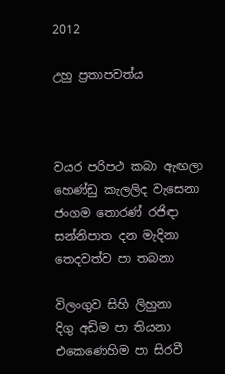2012

උහු ප්‍රතාපවත්ය



වයර පරිපථ කබා ඇඟලා
හෙණ්ඩු කැලලිද වැසෙනා
ජංගම තොරණ් රජිඳා
සන්නිපාත දන මැදිනා
තෙදවත්ව පා තබනා

විලංගුව සිහි ලිහුනා
දිගු අඩිම පා තියනා
එකෙණෙහිම පා සිරවී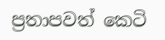ප්‍රතාපවත් කෙටි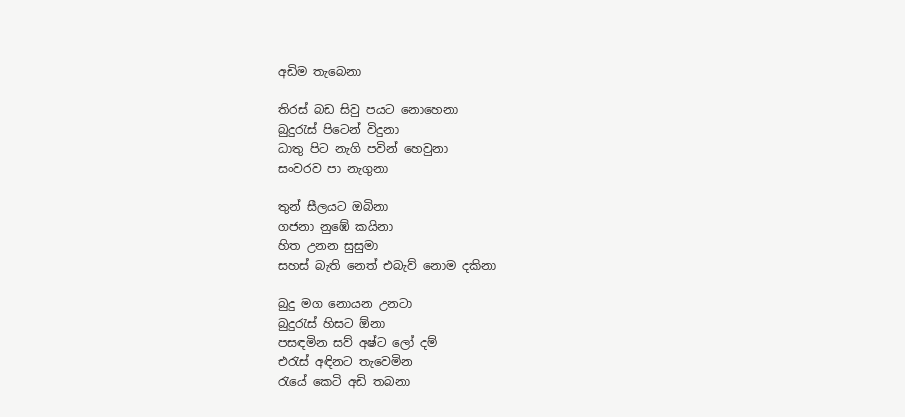අඩිම තැබෙනා

තිරස් බඩ සිවු පයට නොහෙනා
බුදුරැස් පිටෙන් විදුනා
ධාතු පිට නැගි පවින් හෙවුනා
සංවරව පා නැගුනා

තුන් සීලයට ඔබිනා
ගජනා නුඹේ කයිනා
හිත උනන සුසුමා
සහස් බැති නෙත් එබැව් නොම දකිනා

බුදු මග නොයන උනටා
බුදුරැස් හිසට ඕනා
පසඳමින සව් අෂ්ට ලෝ දම්
එරැස් අඳිනට තැවෙමින
රැයේ කෙටි අඩි තබනා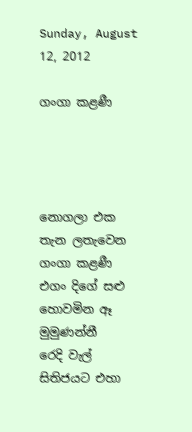Sunday, August 12, 2012

ගංගා කළණී




නොගලා එක තැන ලතැවෙන ගංගා කළණී
එගං දිගේ සළු හොවමින ඈ මුමුණන්නී
රෙදි වැල් සිතිජයට එහා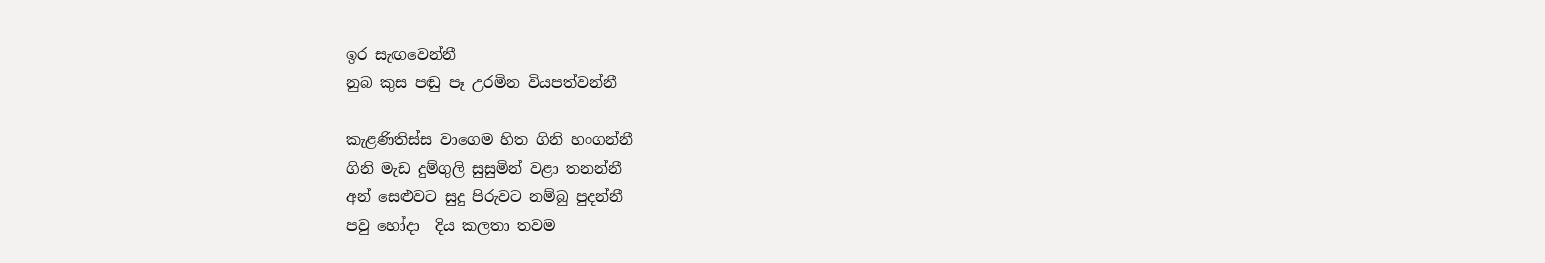ඉර සැඟවෙන්නී
නුබ කුස පඬු පෑ උරමින වියපත්වන්නී

කැළණිතිස්ස වාගෙම හිත ගිනි හංගන්නී
ගිනි මැඩ දුම්ගුලි සුසුමින් වළා තනන්නී
අන් සෙළුවට සුදු පිරුවට නම්බු පුදන්නී
පවු හෝදා  දිය කලතා තවම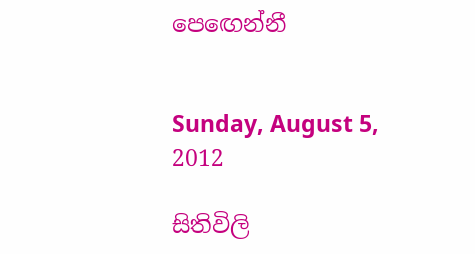පෙඟෙන්නී


Sunday, August 5, 2012

සිතිවිලි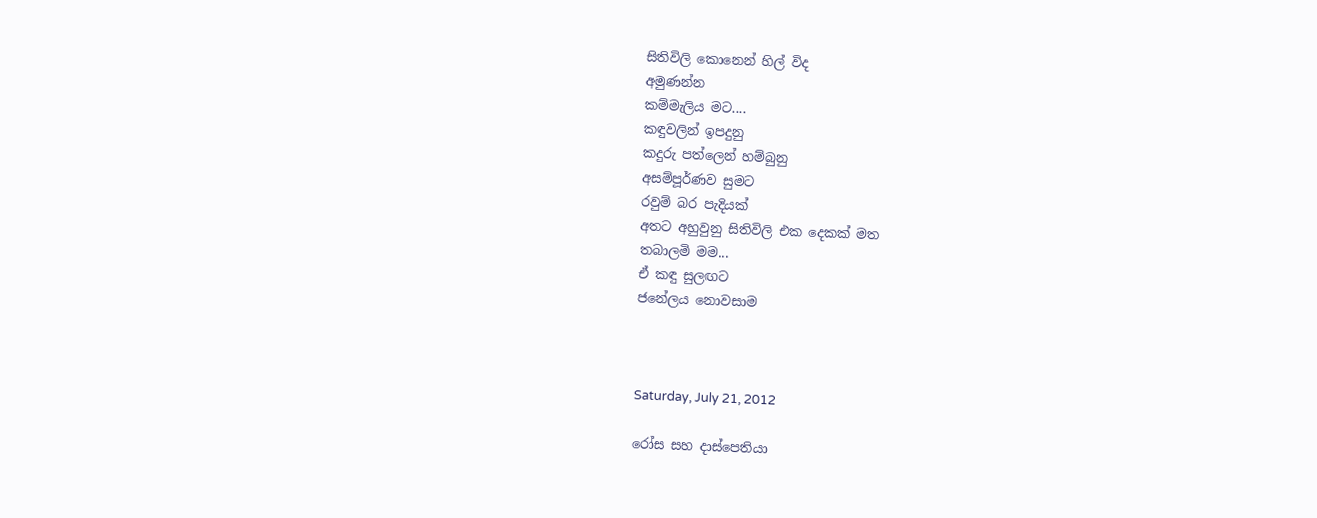සිතිවිලි කොනෙන් හිල් විද
අමුණන්න
කම්මැලිය මට....
කඳුවලින් ඉපදුනු
කදුරු පත්ලෙන් හම්බුනු
අසම්පූර්ණව සුමට
රවුම් බර පැදියක්
අතට අහුවුනු සිතිවිලි එක දෙකක් මත
තබාලමි මම...
ඒ කඳු සුලඟට
ජනේලය නොවසාම



Saturday, July 21, 2012

රෝස සහ දාස්පෙතියා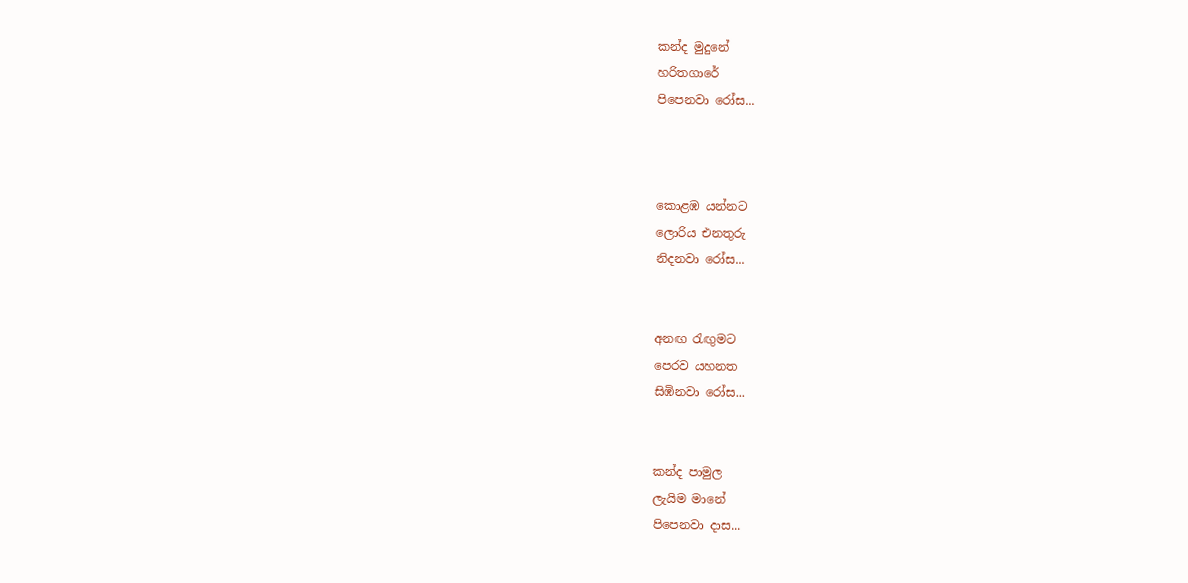කන්ද මුදුනේ
හරිතගාරේ
පිපෙනවා රෝස...



කොළඹ යන්නට
ලොරිය එනතුරු
නිදනවා රෝස...


අනඟ රැඟුමට
පෙරව යහනත
සිඹිනවා රෝස...


කන්ද පාමුල
ලැයිම මානේ
පිපෙනවා දාස...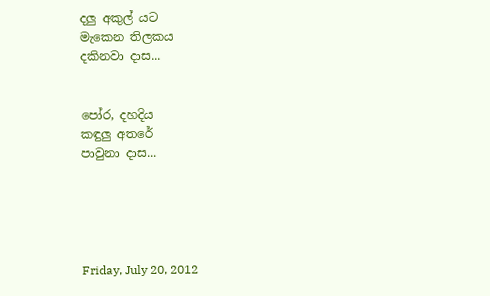දලු අකුල් යට
මැකෙන තිලකය
දකිනවා දාස...


පෝර, දහදිය
කඳුලු අතරේ
පාවුනා දාස...





Friday, July 20, 2012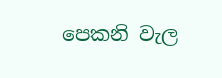පෙකනි වැල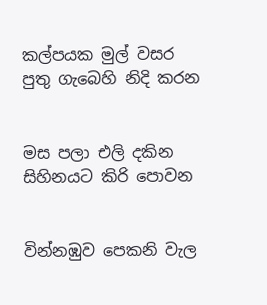කල්පයක මුල් වසර
පුතු ගැබෙහි නිදි කරන


මස පලා එලි දකින
සිහිනයට කිරි පොවන


වින්නඹුව පෙකනි වැල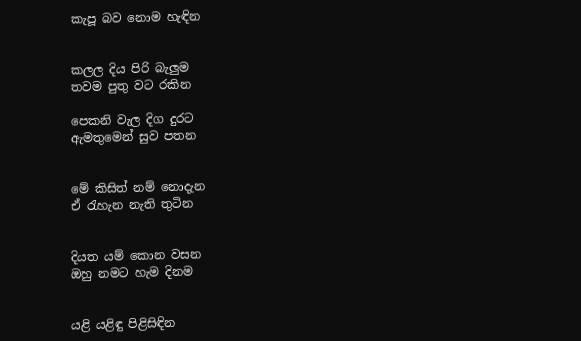කැපූ බව නොම හැඳින


කලල දිය පිරි බැලුම
තවම පුතු වට රකින

පෙකනි වැල දිග දුරට
ඇමතුමෙන් සුව පතන


මේ කිසිත් නම් නොදැන
ඒ රැහැන නැති තුටින


දියත යම් කොන වසන
ඔහු නමට හැම දිනම


යළි යළිඳු පිළිසිඳින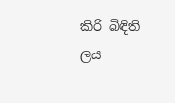කිරි බිඳිති ලය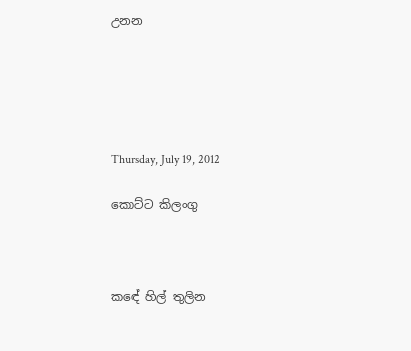උනන





Thursday, July 19, 2012

කොට්ට කිලංගු



කඳේ හිල් තුලින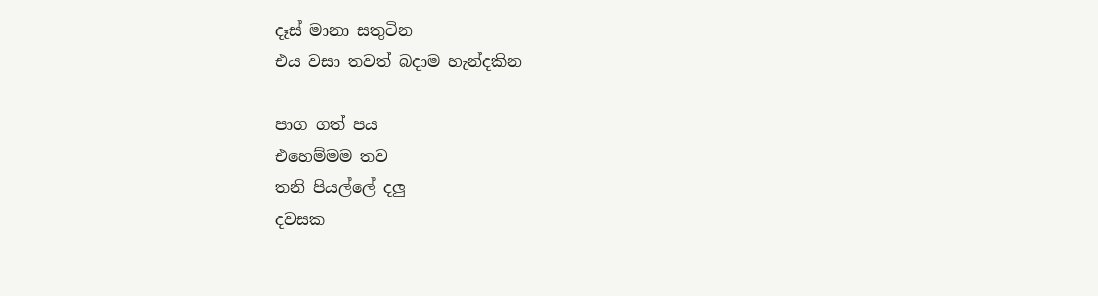දෑස් මානා සතුටින
එය වසා තවත් බදාම හැන්දකින

පාග ගත් පය
එහෙම්මම තව
තනි පියල්ලේ දලු
දවසක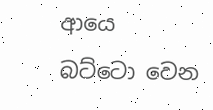ආයෙ
බට්ටො වෙන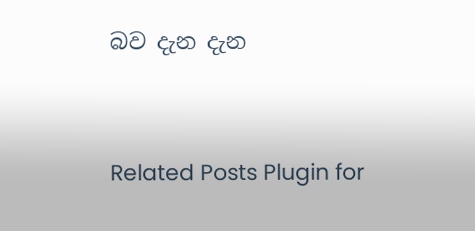බව දැන දැන




Related Posts Plugin for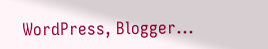WordPress, Blogger...